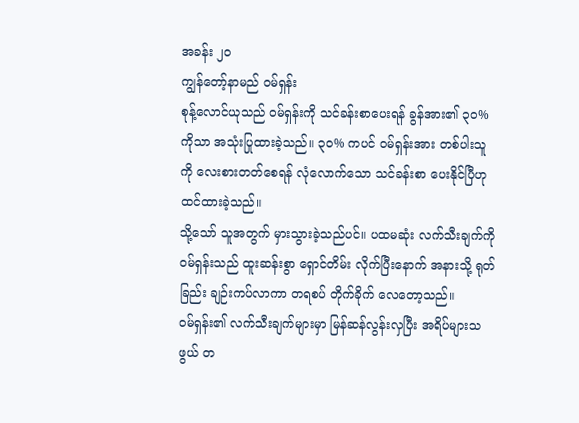အခန်း ၂၀
ကျွန်တော့်နာမည် ဝမ်ရှန်း
စုန့်လောင်ယုသည် ဝမ်ရှန်းကို သင်ခန်းစာပေးရန် ခွန်အား၏ ၃၀% ကိုသာ အသုံးပြုထားခဲ့သည်။ ၃၀% ကပင် ဝမ်ရှန်းအား တစ်ပါးသူကို လေးစားတတ်စေရန် လုံလောက်သော သင်ခန်းစာ ပေးနိုင်ပြီဟု ထင်ထားခဲ့သည်။
သို့သော် သူအတွက် မှားသွားခဲ့သည်ပင်။ ပထမဆုံး လက်သီးချက်ကို ဝမ်ရှန်းသည် ထူးဆန်းစွာ ရှောင်တိမ်း လိုက်ပြီးနောက် အနားသို့ ရုတ်ခြည်း ချဉ်းကပ်လာကာ တရစပ် တိုက်ခိုက် လေတော့သည်။
ဝမ်ရှန်း၏ လက်သီးချက်များမှာ မြန်ဆန်လွန်းလှပြီး အရိပ်များသဖွယ် တ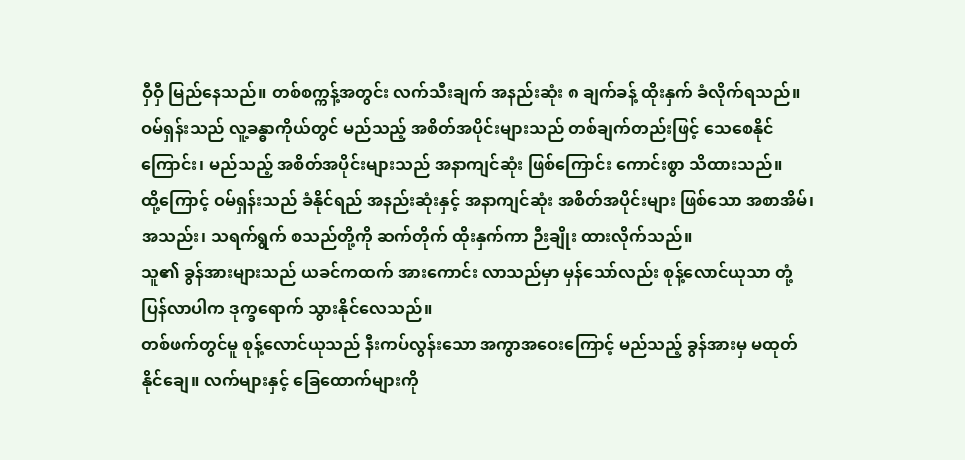ဝှီဝှီ မြည်နေသည်။ တစ်စက္ကန့်အတွင်း လက်သီးချက် အနည်းဆုံး ၈ ချက်ခန့် ထိုးနှက် ခံလိုက်ရသည်။
ဝမ်ရှန်းသည် လူ့ခန္ဓာကိုယ်တွင် မည်သည့် အစိတ်အပိုင်းများသည် တစ်ချက်တည်းဖြင့် သေစေနိုင်ကြောင်း၊ မည်သည့် အစိတ်အပိုင်းများသည် အနာကျင်ဆုံး ဖြစ်ကြောင်း ကောင်းစွာ သိထားသည်။
ထို့ကြောင့် ဝမ်ရှန်းသည် ခံနိုင်ရည် အနည်းဆုံးနှင့် အနာကျင်ဆုံး အစိတ်အပိုင်းများ ဖြစ်သော အစာအိမ်၊ အသည်း၊ သရက်ရွက် စသည်တို့ကို ဆက်တိုက် ထိုးနှက်ကာ ဉီးချိုး ထားလိုက်သည်။
သူ၏ ခွန်အားများသည် ယခင်ကထက် အားကောင်း လာသည်မှာ မှန်သော်လည်း စုန့်လောင်ယုသာ တုံ့ပြန်လာပါက ဒုက္ခရောက် သွားနိုင်လေသည်။
တစ်ဖက်တွင်မူ စုန့်လောင်ယုသည် နီးကပ်လွန်းသော အကွာအဝေးကြောင့် မည်သည့် ခွန်အားမှ မထုတ်နိုင်ချေ။ လက်များနှင့် ခြေထောက်များကို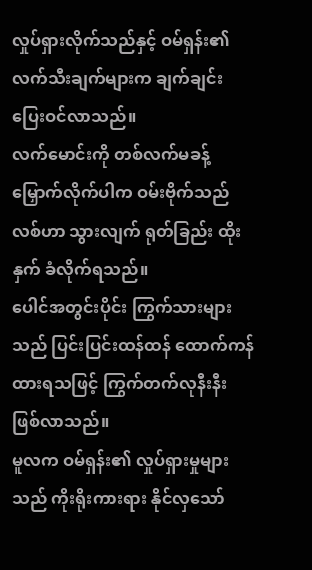လှုပ်ရှားလိုက်သည်နှင့် ဝမ်ရှန်း၏ လက်သီးချက်များက ချက်ချင်း ပြေးဝင်လာသည်။
လက်မောင်းကို တစ်လက်မခန့် မြှောက်လိုက်ပါက ဝမ်းဗိုက်သည် လစ်ဟာ သွားလျက် ရုတ်ခြည်း ထိုးနှက် ခံလိုက်ရသည်။
ပေါင်အတွင်းပိုင်း ကြွက်သားများသည် ပြင်းပြင်းထန်ထန် ထောက်ကန် ထားရသဖြင့် ကြွက်တက်လုနီးနီး ဖြစ်လာသည်။
မူလက ဝမ်ရှန်း၏ လှုပ်ရှားမှုများသည် ကိုးရိုးကားရား နိုင်လှသော်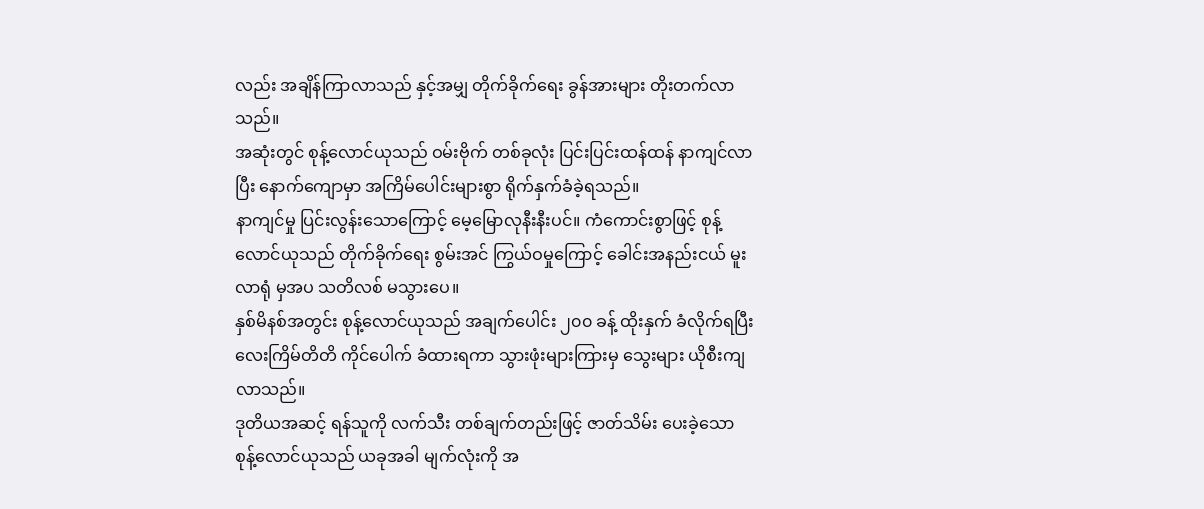လည်း အချိန်ကြာလာသည် နှင့်အမျှ တိုက်ခိုက်ရေး ခွန်အားများ တိုးတက်လာသည်။
အဆုံးတွင် စုန့်လောင်ယုသည် ဝမ်းဗိုက် တစ်ခုလုံး ပြင်းပြင်းထန်ထန် နာကျင်လာပြီး နောက်ကျောမှာ အကြိမ်ပေါင်းများစွာ ရိုက်နှက်ခံခဲ့ရသည်။
နာကျင်မှု ပြင်းလွန်းသောကြောင့် မေ့မြောလုနီးနီးပင်။ ကံကောင်းစွာဖြင့် စုန့်လောင်ယုသည် တိုက်ခိုက်ရေး စွမ်းအင် ကြွယ်ဝမှုကြောင့် ခေါင်းအနည်းငယ် မူးလာရုံ မှအပ သတိလစ် မသွားပေ။
နှစ်မိနစ်အတွင်း စုန့်လောင်ယုသည် အချက်ပေါင်း ၂၀၀ ခန့် ထိုးနှက် ခံလိုက်ရပြီး လေးကြိမ်တိတိ ကိုင်ပေါက် ခံထားရကာ သွားဖုံးများကြားမှ သွေးများ ယိုစီးကျလာသည်။
ဒုတိယအဆင့် ရန်သူကို လက်သီး တစ်ချက်တည်းဖြင့် ဇာတ်သိမ်း ပေးခဲ့သော စုန့်လောင်ယုသည် ယခုအခါ မျက်လုံးကို အ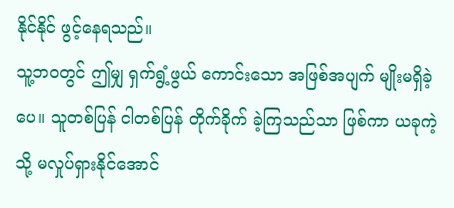နိုင်နိုင် ဖွင့်နေရသည်။
သူ့ဘဝတွင် ဤမျှ ရှက်ရွံ့ဖွယ် ကောင်းသော အဖြစ်အပျက် မျိုးမရှိခဲ့ပေ။ သူတစ်ပြန် ငါတစ်ပြန် တိုက်ခိုက် ခဲ့ကြသည်သာ ဖြစ်ကာ ယခုကဲ့သို့ မလှုပ်ရှားနိုင်အောင်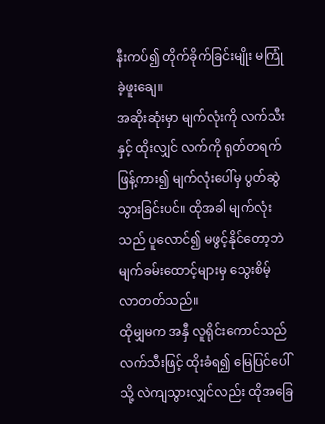နီးကပ်၍ တိုက်ခိုက်ခြင်းမျိုး မကြုံခဲ့ဖူးချေ။
အဆိုးဆုံးမှာ မျက်လုံးကို လက်သီးနှင့် ထိုးလျှင် လက်ကို ရုတ်တရက် ဖြန့်ကား၍ မျက်လုံးပေါ်မှ ပွတ်ဆွဲသွားခြင်းပင်။ ထိုအခါ မျက်လုံးသည် ပူလောင်၍ မဖွင့်နိုင်တော့ဘဲ မျက်ခမ်းထောင့်များမှ သွေးစိမ့် လာတတ်သည်။
ထိုမျှမက အနှီ လူရိုင်းကောင်သည် လက်သီးဖြင့် ထိုးခံရ၍ မြေပြင်ပေါ်သို့ လဲကျသွားလျှင်လည်း ထိုအခြေ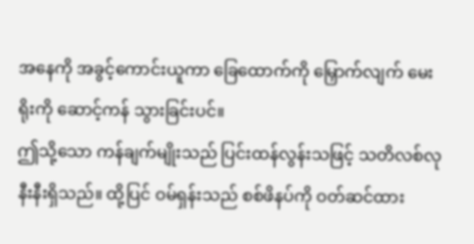အနေကို အခွင့်ကောင်းယူကာ ခြေထောက်ကို မြှောက်လျက် မေးရိုးကို ဆောင့်ကန် သွားခြင်းပင်။
ဤသို့သော ကန်ချက်မျိုးသည် ပြင်းထန်လွန်းသဖြင့် သတိလစ်လု နီးနီးရှိသည်။ ထို့ပြင် ဝမ်ရှန်းသည် စစ်ဖိနပ်ကို ဝတ်ဆင်ထား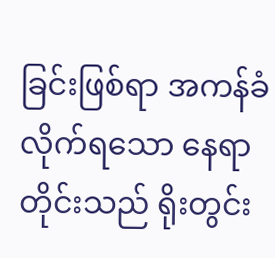ခြင်းဖြစ်ရာ အကန်ခံလိုက်ရသော နေရာတိုင်းသည် ရိုးတွင်း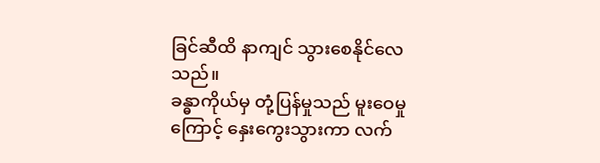ခြင်ဆီထိ နာကျင် သွားစေနိုင်လေသည်။
ခန္ဓာကိုယ်မှ တုံ့ပြန်မှုသည် မူးဝေမှုကြောင့် နှေးကွေးသွားကာ လက်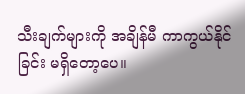သီးချက်များကို အချိန်မီ ကာကွယ်နိုင်ခြင်း မရှိတော့ပေ။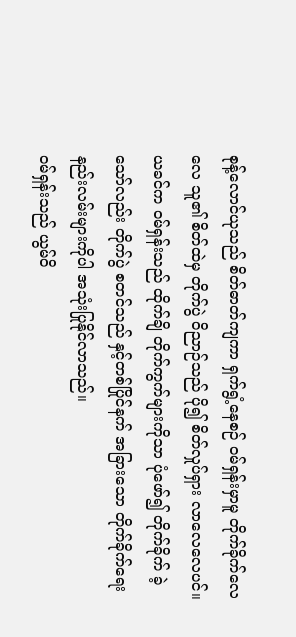စုန့်လောင်ယုသည် စိတ်ဓာတ်ကျကာ ရှက်ရွံ့နေစဉ် ဝမ်ရှန်းမှာမူ တိုက်ခိုက်လေလေ သူ၏ စိတ်ထဲမှ တိုက်ပွဲ ဝိညာဉ်သည် ပို၍ စိတ်လှုပ်ရှား လာလေလေပင်။
ယခင်က ဝမ်ရှန်းသည် ထိုက်ချိ တိုက်ကွက်များကိုသာ ပုံဖော်၍ တိုက်ခိုက် ခဲ့သော်လည်း တိုက်ပွဲ စတင်သည် နှင့်တစ်ပြိုင်နက် အခြားသော တိုက်ခိုက်ရေး နည်းလမ်းများကိုပါ အသုံးပြုနိုင်လာသည်။
ဝမ်ရှန်းသည် ယွမ်ဝိ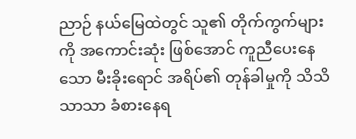ညာဉ် နယ်မြေထဲတွင် သူ၏ တိုက်ကွက်များကို အကောင်းဆုံး ဖြစ်အောင် ကူညီပေးနေသော မီးခိုးရောင် အရိပ်၏ တုန်ခါမှုကို သိသိသာသာ ခံစားနေရ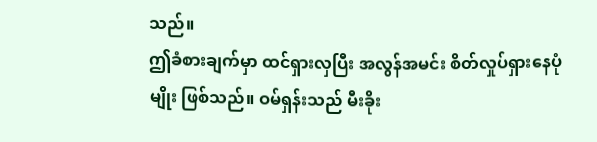သည်။
ဤခံစားချက်မှာ ထင်ရှားလှပြီး အလွန်အမင်း စိတ်လှုပ်ရှားနေပုံမျိုး ဖြစ်သည်။ ဝမ်ရှန်းသည် မီးခိုး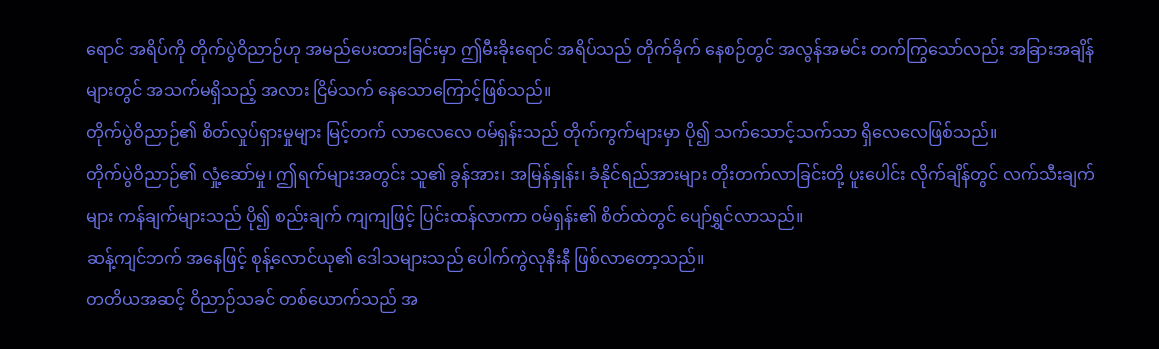ရောင် အရိပ်ကို တိုက်ပွဲဝိညာဉ်ဟု အမည်ပေးထားခြင်းမှာ ဤမီးခိုးရောင် အရိပ်သည် တိုက်ခိုက် နေစဉ်တွင် အလွန်အမင်း တက်ကြွသော်လည်း အခြားအချိန်များတွင် အသက်မရှိသည့် အလား ငြိမ်သက် နေသောကြောင့်ဖြစ်သည်။
တိုက်ပွဲဝိညာဉ်၏ စိတ်လှုပ်ရှားမှုများ မြင့်တက် လာလေလေ ဝမ်ရှန်းသည် တိုက်ကွက်များမှာ ပို၍ သက်သောင့်သက်သာ ရှိလေလေဖြစ်သည်။
တိုက်ပွဲဝိညာဉ်၏ လှုံ့ဆော်မှု၊ ဤရက်များအတွင်း သူ၏ ခွန်အား၊ အမြန်နှုန်း၊ ခံနိုင်ရည်အားများ တိုးတက်လာခြင်းတို့ ပူးပေါင်း လိုက်ချိန်တွင် လက်သီးချက်များ ကန်ချက်များသည် ပို၍ စည်းချက် ကျကျဖြင့် ပြင်းထန်လာကာ ဝမ်ရှန်း၏ စိတ်ထဲတွင် ပျော်ရွှင်လာသည်။
ဆန့်ကျင်ဘက် အနေဖြင့် စုန့်လောင်ယု၏ ဒေါသများသည် ပေါက်ကွဲလုနီးနီ ဖြစ်လာတော့သည်။
တတိယအဆင့် ဝိညာဉ်သခင် တစ်ယောက်သည် အ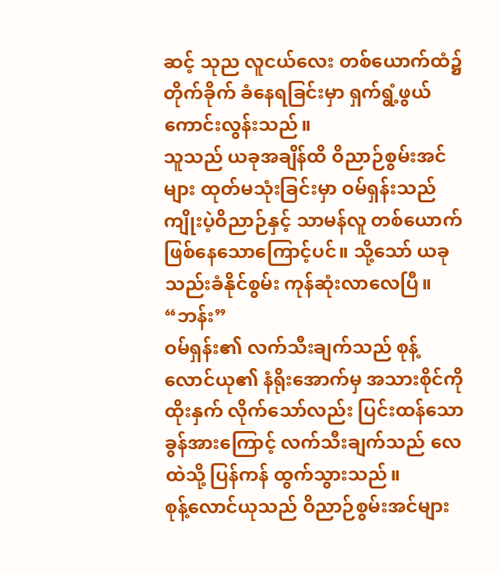ဆင့် သုည လူငယ်လေး တစ်ယောက်ထံ၌ တိုက်ခိုက် ခံနေရခြင်းမှာ ရှက်ရွံ့ဖွယ် ကောင်းလွန်းသည်။
သူသည် ယခုအချိန်ထိ ဝိညာဉ်စွမ်းအင်များ ထုတ်မသုံးခြင်းမှာ ဝမ်ရှန်းသည် ကျိုးပဲ့ဝိညာဉ်နှင့် သာမန်လူ တစ်ယောက် ဖြစ်နေသောကြောင့်ပင်။ သို့သော် ယခု သည်းခံနိုင်စွမ်း ကုန်ဆုံးလာလေပြီ။
“ဘန်း”
ဝမ်ရှန်း၏ လက်သီးချက်သည် စုန့်လောင်ယု၏ နံရိုးအောက်မှ အသားစိုင်ကို ထိုးနှက် လိုက်သော်လည်း ပြင်းထန်သော ခွန်အားကြောင့် လက်သီးချက်သည် လေထဲသို့ ပြန်ကန် ထွက်သွားသည်။
စုန့်လောင်ယုသည် ဝိညာဉ်စွမ်းအင်များ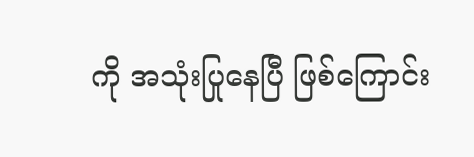ကို အသုံးပြုနေပြီ ဖြစ်ကြောင်း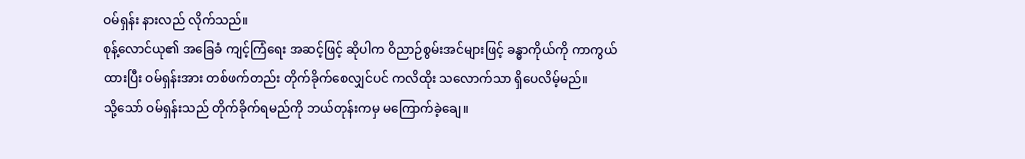ဝမ်ရှန်း နားလည် လိုက်သည်။
စုန့်လောင်ယု၏ အခြေခံ ကျင့်ကြံရေး အဆင့်ဖြင့် ဆိုပါက ဝိညာဉ်စွမ်းအင်များဖြင့် ခန္ဓာကိုယ်ကို ကာကွယ်ထားပြီး ဝမ်ရှန်းအား တစ်ဖက်တည်း တိုက်ခိုက်စေလျှင်ပင် ကလိထိုး သလောက်သာ ရှိပေလိမ့်မည်။
သို့သော် ဝမ်ရှန်းသည် တိုက်ခိုက်ရမည်ကို ဘယ်တုန်းကမှ မကြောက်ခဲ့ချေ။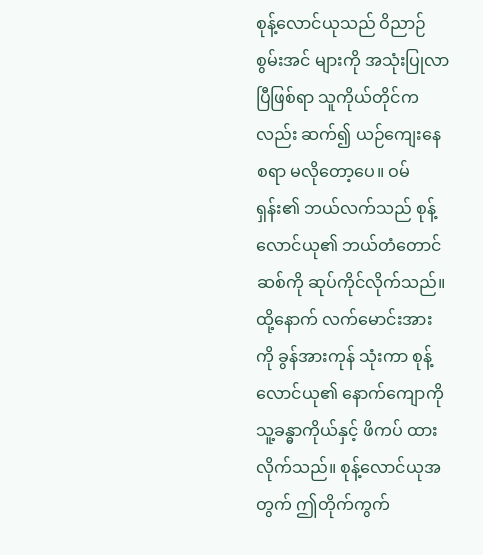စုန့်လောင်ယုသည် ဝိညာဉ်စွမ်းအင် များကို အသုံးပြုလာပြီဖြစ်ရာ သူကိုယ်တိုင်ကလည်း ဆက်၍ ယဉ်ကျေးနေစရာ မလိုတော့ပေ။ ဝမ်ရှန်း၏ ဘယ်လက်သည် စုန့်လောင်ယု၏ ဘယ်တံတောင်ဆစ်ကို ဆုပ်ကိုင်လိုက်သည်။
ထို့နောက် လက်မောင်းအားကို ခွန်အားကုန် သုံးကာ စုန့်လောင်ယု၏ နောက်ကျောကို သူ့ခန္ဓာကိုယ်နှင့် ဖိကပ် ထားလိုက်သည်။ စုန့်လောင်ယုအတွက် ဤတိုက်ကွက်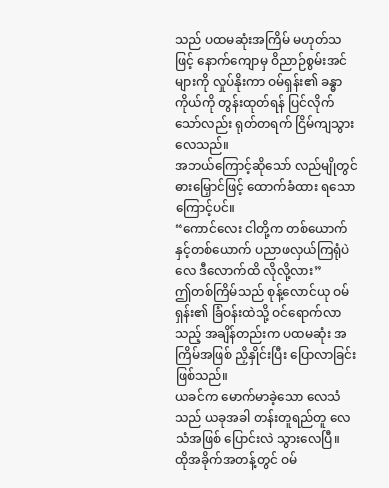သည် ပထမဆုံးအကြိမ် မဟုတ်သဖြင့် နောက်ကျောမှ ဝိညာဉ်စွမ်းအင်များကို လှုပ်နိုးကာ ဝမ်ရှန်း၏ ခန္ဓာကိုယ်ကို တွန်းထုတ်ရန် ပြင်လိုက်သော်လည်း ရုတ်တရက် ငြိမ်ကျသွားလေသည်။
အဘယ်ကြောင့်ဆိုသော် လည်မျိုတွင် ဓားမြှောင်ဖြင့် ထောက်ခံထား ရသောကြောင့်ပင်။
“ကောင်လေး ငါတို့က တစ်ယောက်နှင့်တစ်ယောက် ပညာဖလှယ်ကြရုံပဲလေ ဒီလောက်ထိ လိုလို့လား”
ဤတစ်ကြိမ်သည် စုန့်လောင်ယု ဝမ်ရှန်း၏ ခြံဝန်းထဲသို့ ဝင်ရောက်လာသည့် အချိန်တည်းက ပထမဆုံး အကြိမ်အဖြစ် ညှိနှိုင်းပြီး ပြောလာခြင်း ဖြစ်သည်။
ယခင်က မောက်မာခဲ့သော လေသံသည် ယခုအခါ တန်းတူရည်တူ လေသံအဖြစ် ပြောင်းလဲ သွားလေပြီ။
ထိုအခိုက်အတန့်တွင် ဝမ်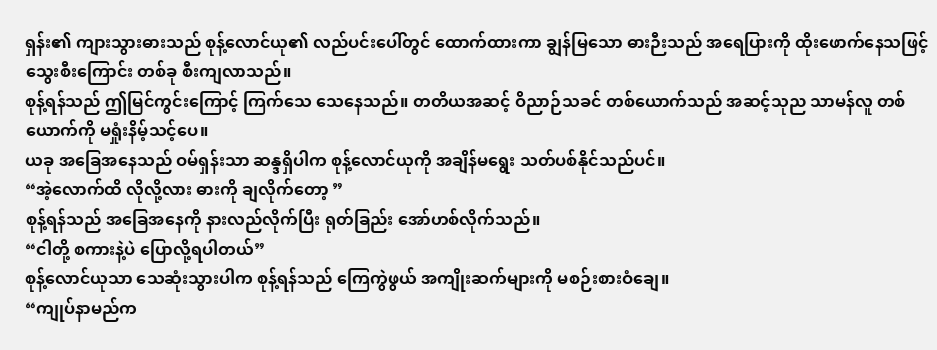ရှန်း၏ ကျားသွားဓားသည် စုန့်လောင်ယု၏ လည်ပင်းပေါ်တွင် ထောက်ထားကာ ချွန်မြသော ဓားဉီးသည် အရေပြားကို ထိုးဖောက်နေသဖြင့် သွေးစီးကြောင်း တစ်ခု စီးကျလာသည်။
စုန့်ရန်သည် ဤမြင်ကွင်းကြောင့် ကြက်သေ သေနေသည်။ တတိယအဆင့် ဝိညာဉ်သခင် တစ်ယောက်သည် အဆင့်သုည သာမန်လူ တစ်ယောက်ကို မရှုံးနိမ့်သင့်ပေ။
ယခု အခြေအနေသည် ဝမ်ရှန်းသာ ဆန္ဒရှိပါက စုန့်လောင်ယုကို အချိန်မရွေး သတ်ပစ်နိုင်သည်ပင်။
“အဲ့လောက်ထိ လိုလို့လား ဓားကို ချလိုက်တော့ ”
စုန့်ရန်သည် အခြေအနေကို နားလည်လိုက်ပြီး ရုတ်ခြည်း အော်ဟစ်လိုက်သည်။
“ငါတို့ စကားနဲ့ပဲ ပြောလို့ရပါတယ်”
စုန့်လောင်ယုသာ သေဆုံးသွားပါက စုန့်ရန်သည် ကြေကွဲဖွယ် အကျိုးဆက်များကို မစဉ်းစားဝံချေ။
“ကျုပ်နာမည်က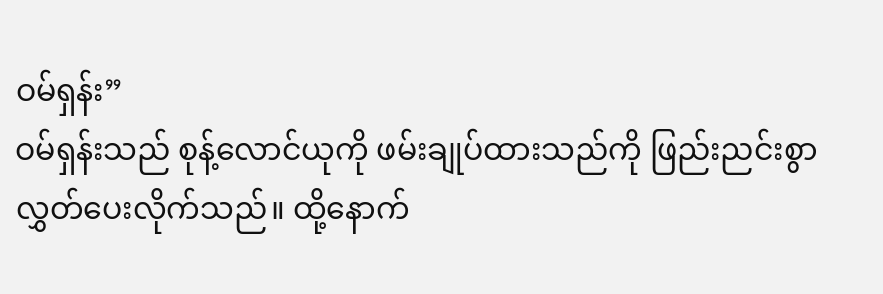ဝမ်ရှန်း”
ဝမ်ရှန်းသည် စုန့်လောင်ယုကို ဖမ်းချုပ်ထားသည်ကို ဖြည်းညင်းစွာ လွှတ်ပေးလိုက်သည်။ ထို့နောက်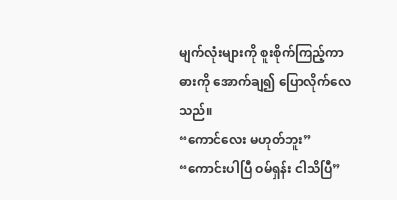မျက်လုံးများကို စူးစိုက်ကြည့်ကာ ဓားကို အောက်ချ၍ ပြောလိုက်လေသည်။
“ကောင်လေး မဟုတ်ဘူး”
“ကောင်းပါပြီ ဝမ်ရှန်း ငါသိပြီ”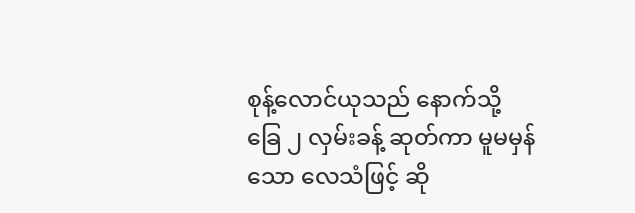စုန့်လောင်ယုသည် နောက်သို့ ခြေ ၂ လှမ်းခန့် ဆုတ်ကာ မူမမှန်သော လေသံဖြင့် ဆို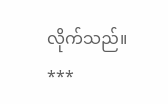လိုက်သည်။
***